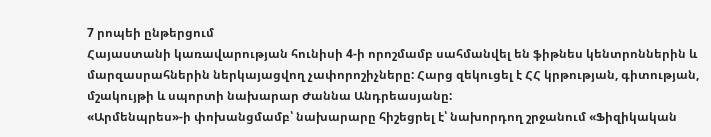7 րոպեի ընթերցում
Հայաստանի կառավարության հունիսի 4-ի որոշմամբ սահմանվել են ֆիթնես կենտրոններին և մարզասրահներին ներկայացվող չափորոշիչները: Հարց զեկուցել է ՀՀ կրթության, գիտության, մշակույթի և սպորտի նախարար Ժաննա Անդրեասյանը:
«Արմենպրես»-ի փոխանցմամբ՝ նախարարը հիշեցրել է՝ նախորդող շրջանում «Ֆիզիկական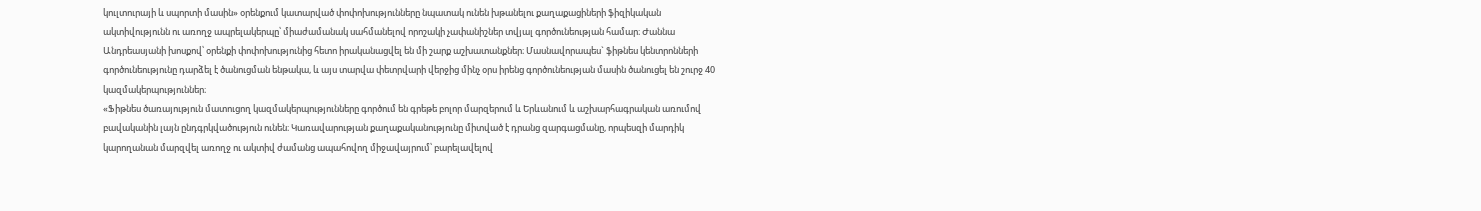կուլտուրայի և սպորտի մասին» օրենքում կատարված փոփոխությունները նպատակ ունեն խթանելու քաղաքացիների ֆիզիկական ակտիվությունն ու առողջ ապրելակերպը՝ միաժամանակ սահմանելով որոշակի չափանիշներ տվյալ գործունեության համար։ Ժաննա Անդրեասյանի խոսքով՝ օրենքի փոփոխությունից հետո իրականացվել են մի շարք աշխատանքներ։ Մասնավորապես` ֆիթնես կենտրոնների գործունեությունը դարձել է ծանուցման ենթակա, և այս տարվա փետրվարի վերջից մինչ օրս իրենց գործունեության մասին ծանուցել են շուրջ 40 կազմակերպություններ։
«Ֆիթնես ծառայություն մատուցող կազմակերպությունները գործում են գրեթե բոլոր մարզերում և Երևանում և աշխարհագրական առումով բավականին լայն ընդգրկվածություն ունեն։ Կառավարության քաղաքականությունը միտված է դրանց զարգացմանը, որպեսզի մարդիկ կարողանան մարզվել առողջ ու ակտիվ ժամանց ապահովող միջավայրում՝ բարելավելով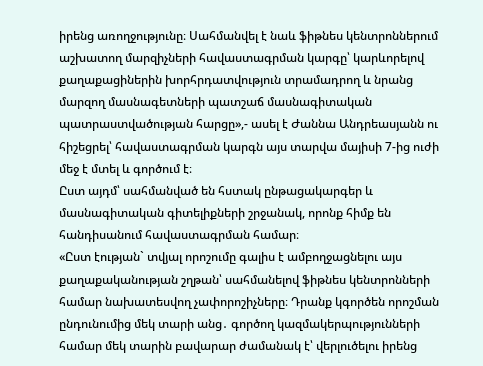իրենց առողջությունը։ Սահմանվել է նաև ֆիթնես կենտրոններում աշխատող մարզիչների հավաստագրման կարգը՝ կարևորելով քաղաքացիներին խորհրդատվություն տրամադրող և նրանց մարզող մասնագետների պատշաճ մասնագիտական պատրաստվածության հարցը»,- ասել է Ժաննա Անդրեասյանն ու հիշեցրել՝ հավաստագրման կարգն այս տարվա մայիսի 7-ից ուժի մեջ է մտել և գործում է։
Ըստ այդմ՝ սահմանված են հստակ ընթացակարգեր և մասնագիտական գիտելիքների շրջանակ, որոնք հիմք են հանդիսանում հավաստագրման համար։
«Ըստ էության` տվյալ որոշումը գալիս է ամբողջացնելու այս քաղաքականության շղթան՝ սահմանելով ֆիթնես կենտրոնների համար նախատեսվող չափորոշիչները։ Դրանք կգործեն որոշման ընդունումից մեկ տարի անց․ գործող կազմակերպությունների համար մեկ տարին բավարար ժամանակ է՝ վերլուծելու իրենց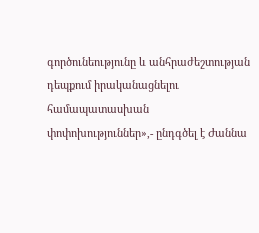գործունեությունը և անհրաժեշտության դեպքում իրականացնելու համապատասխան փոփոխություններ»,- ընդգծել է Ժաննա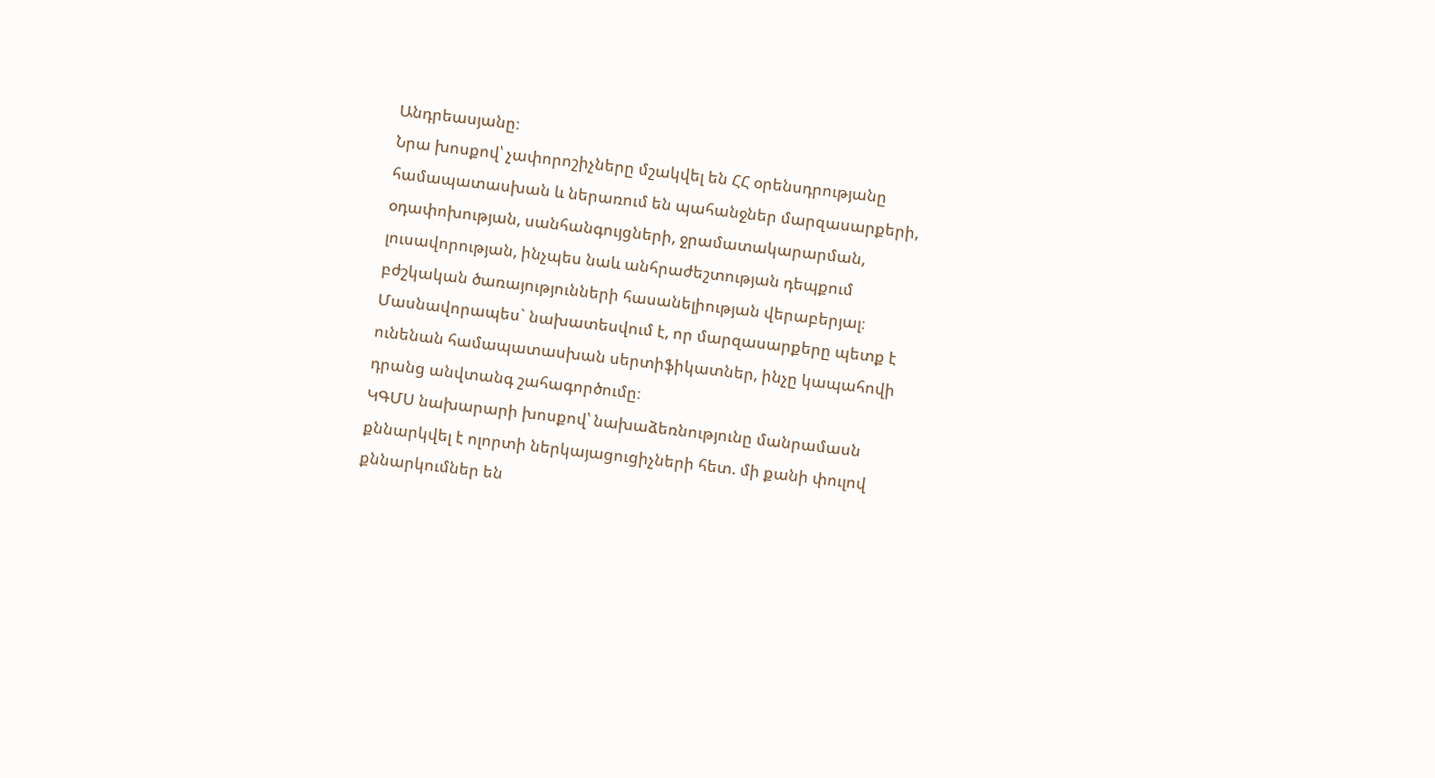Անդրեասյանը։
Նրա խոսքով՝ չափորոշիչները մշակվել են ՀՀ օրենսդրությանը համապատասխան և ներառում են պահանջներ մարզասարքերի, օդափոխության, սանհանգույցների, ջրամատակարարման, լուսավորության, ինչպես նաև անհրաժեշտության դեպքում բժշկական ծառայությունների հասանելիության վերաբերյալ։ Մասնավորապես` նախատեսվում է, որ մարզասարքերը պետք է ունենան համապատասխան սերտիֆիկատներ, ինչը կապահովի դրանց անվտանգ շահագործումը։
ԿԳՄՍ նախարարի խոսքով՝ նախաձեռնությունը մանրամասն քննարկվել է ոլորտի ներկայացուցիչների հետ. մի քանի փուլով քննարկումներ են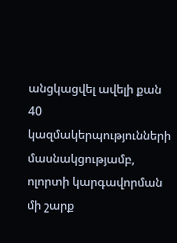անցկացվել ավելի քան 40 կազմակերպությունների մասնակցությամբ, ոլորտի կարգավորման մի շարք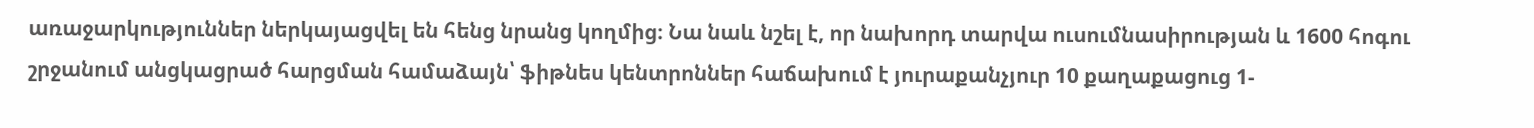առաջարկություններ ներկայացվել են հենց նրանց կողմից։ Նա նաև նշել է, որ նախորդ տարվա ուսումնասիրության և 1600 հոգու շրջանում անցկացրած հարցման համաձայն՝ ֆիթնես կենտրոններ հաճախում է յուրաքանչյուր 10 քաղաքացուց 1-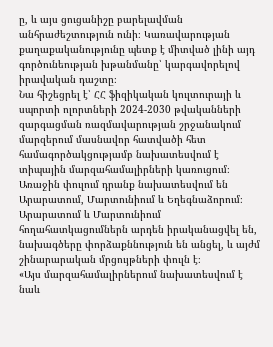ը, և այս ցուցանիշը բարելավման անհրաժեշտություն ունի։ Կառավարության քաղաքականությունը պետք է միտված լինի այդ գործունեության խթանմանը՝ կարգավորելով իրավական դաշտը։
Նա հիշեցրել է՝ ՀՀ ֆիզիկական կուլտուրայի և սպորտի ոլորտների 2024-2030 թվականների զարգացման ռազմավարության շրջանակում մարզերում մասնավոր հատվածի հետ համագործակցությամբ նախատեսվում է տիպային մարզահամալիրների կառուցում։ Առաջին փուլում դրանք նախատեսվում են Արարատում, Մարտունիում և Եղեգնաձորում։ Արարատում և Մարտունիում հողահատկացումներն արդեն իրականացվել են, նախագծերը փորձաքննություն են անցել, և այժմ շինարարական մրցույթների փուլն է։
«Այս մարզահամալիրներում նախատեսվում է նաև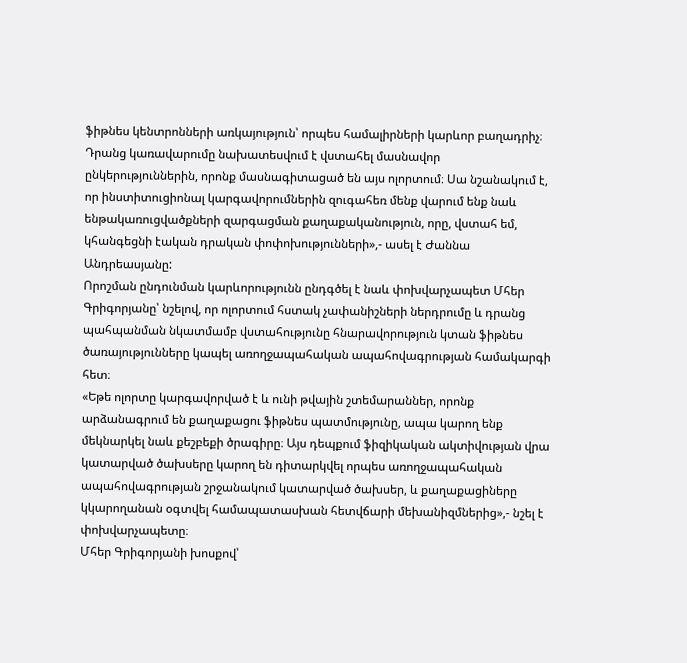ֆիթնես կենտրոնների առկայություն՝ որպես համալիրների կարևոր բաղադրիչ։ Դրանց կառավարումը նախատեսվում է վստահել մասնավոր ընկերություններին, որոնք մասնագիտացած են այս ոլորտում։ Սա նշանակում է, որ ինստիտուցիոնալ կարգավորումներին զուգահեռ մենք վարում ենք նաև ենթակառուցվածքների զարգացման քաղաքականություն, որը, վստահ եմ, կհանգեցնի էական դրական փոփոխությունների»,- ասել է Ժաննա Անդրեասյանը:
Որոշման ընդունման կարևորությունն ընդգծել է նաև փոխվարչապետ Մհեր Գրիգորյանը՝ նշելով, որ ոլորտում հստակ չափանիշների ներդրումը և դրանց պահպանման նկատմամբ վստահությունը հնարավորություն կտան ֆիթնես ծառայությունները կապել առողջապահական ապահովագրության համակարգի հետ։
«Եթե ոլորտը կարգավորված է և ունի թվային շտեմարաններ, որոնք արձանագրում են քաղաքացու ֆիթնես պատմությունը, ապա կարող ենք մեկնարկել նաև քեշբեքի ծրագիրը։ Այս դեպքում ֆիզիկական ակտիվության վրա կատարված ծախսերը կարող են դիտարկվել որպես առողջապահական ապահովագրության շրջանակում կատարված ծախսեր, և քաղաքացիները կկարողանան օգտվել համապատասխան հետվճարի մեխանիզմներից»,- նշել է փոխվարչապետը։
Մհեր Գրիգորյանի խոսքով՝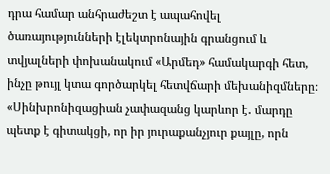դրա համար անհրաժեշտ է ապահովել ծառայությունների էլեկտրոնային գրանցում և տվյալների փոխանակում «Արմեդ» համակարգի հետ, ինչը թույլ կտա գործարկել հետվճարի մեխանիզմները։
«Սինխրոնիզացիան չափազանց կարևոր է․ մարդը պետք է գիտակցի, որ իր յուրաքանչյուր քայլը, որն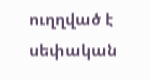ուղղված է սեփական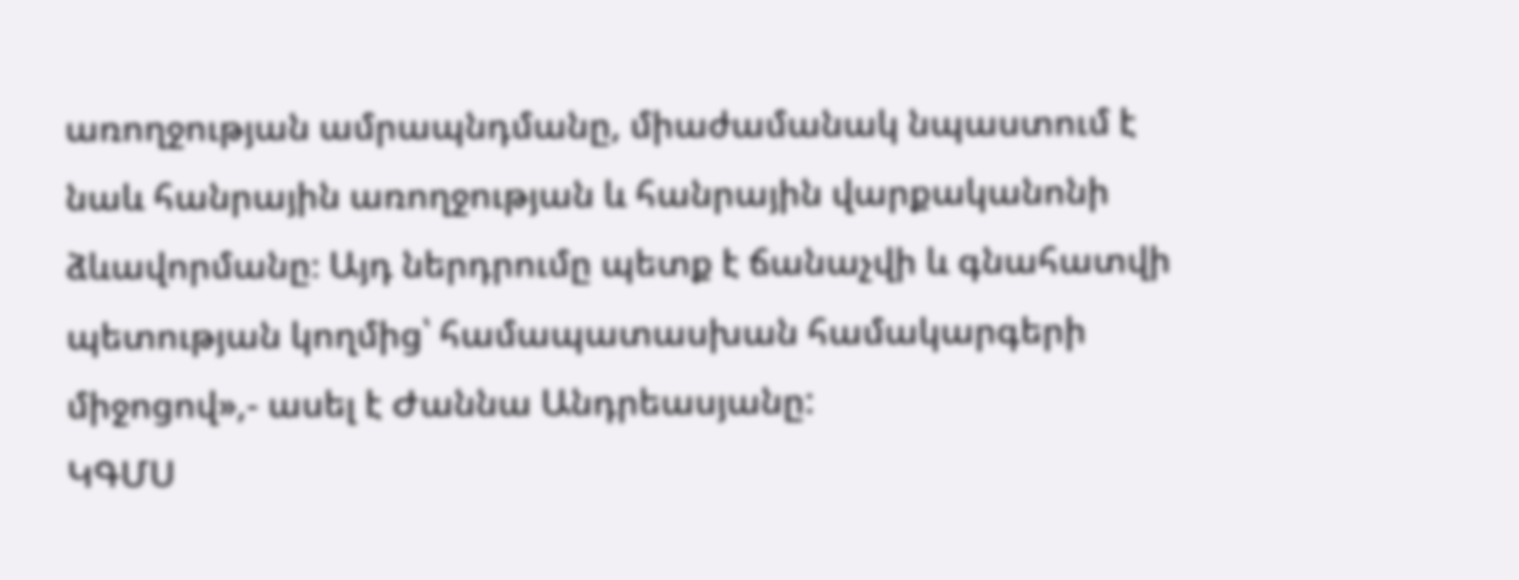առողջության ամրապնդմանը, միաժամանակ նպաստում է նաև հանրային առողջության և հանրային վարքականոնի ձևավորմանը։ Այդ ներդրումը պետք է ճանաչվի և գնահատվի պետության կողմից՝ համապատասխան համակարգերի միջոցով»,- ասել է Ժաննա Անդրեասյանը:
ԿԳՄՍ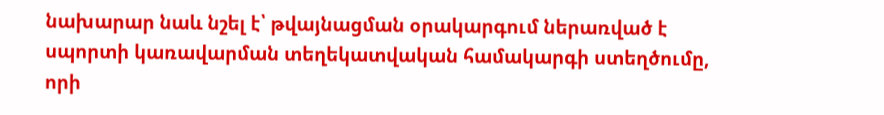նախարար նաև նշել է՝ թվայնացման օրակարգում ներառված է սպորտի կառավարման տեղեկատվական համակարգի ստեղծումը, որի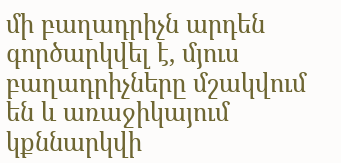մի բաղադրիչն արդեն գործարկվել է, մյուս բաղադրիչները մշակվում են և առաջիկայում կքննարկվի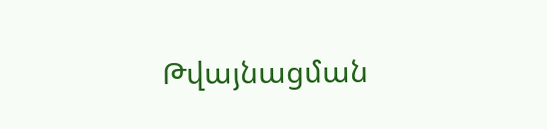Թվայնացման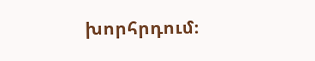խորհրդում։